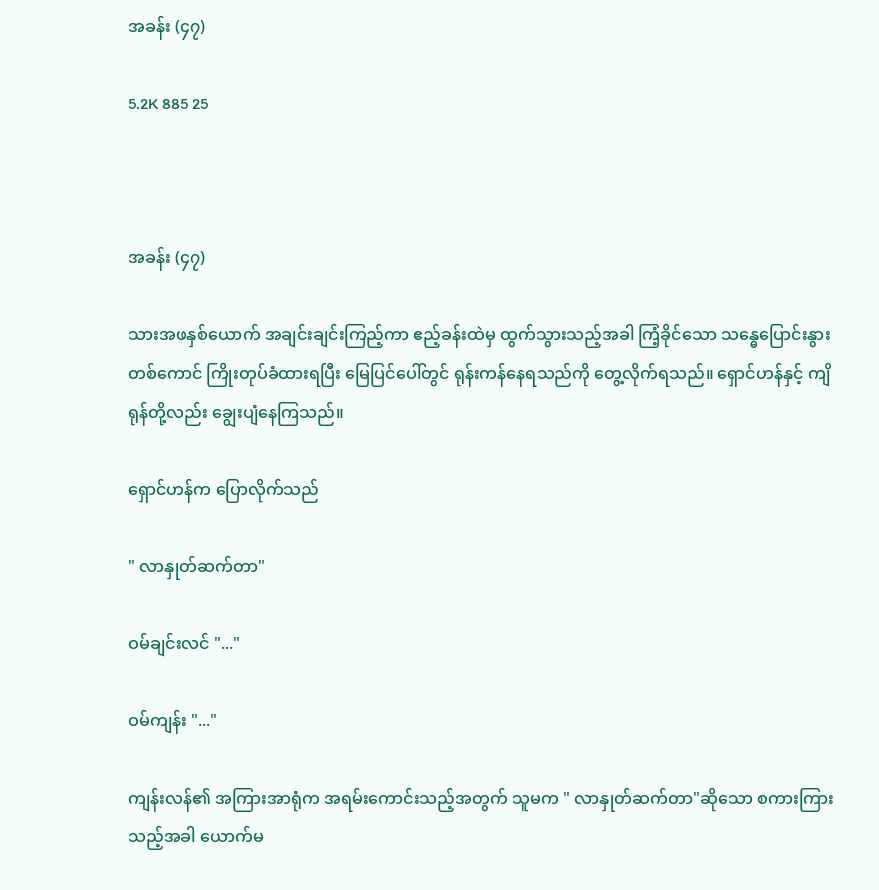အခန်း (၄၇)

5.2K 885 25



အခန်း (၄၇)

သားအဖနှစ်ယောက် အချင်းချင်းကြည့်ကာ ဧည့်ခန်းထဲမှ ထွက်သွားသည့်အခါ ကြံ့ခိုင်သော သန္ဓေပြောင်းနွားတစ်ကောင် ကြိုးတုပ်ခံထားရပြီး မြေပြင်ပေါ်တွင် ရုန်းကန်နေရသည်ကို တွေ့လိုက်ရသည်။ ရှောင်ဟန်နှင့် ကျိရုန်တို့လည်း ချွေးပျံနေကြသည်။

ရှောင်ဟန်က ပြောလိုက်သည်

" လာနှုတ်ဆက်တာ"

ဝမ်ချင်းလင် "..."

ဝမ်ကျန်း "..."

ကျန်းလန်၏ အကြားအာရုံက အရမ်းကောင်းသည့်အတွက် သူမက " လာနှုတ်ဆက်တာ"ဆိုသော စကားကြားသည့်အခါ ယောက်မ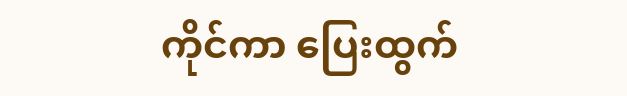ကိုင်ကာ ပြေးထွက်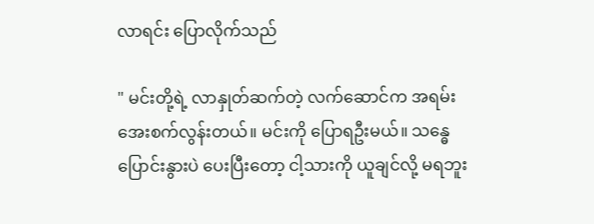လာရင်း ပြောလိုက်သည်

" မင်းတို့ရဲ့ လာနှုတ်ဆက်တဲ့ လက်ဆောင်က အရမ်းအေးစက်လွန်းတယ်။ မင်းကို ပြောရဦးမယ်။ သန္ဓေပြောင်းနွားပဲ ပေးပြီးတော့ ငါ့သားကို ယူချင်လို့ မရဘူး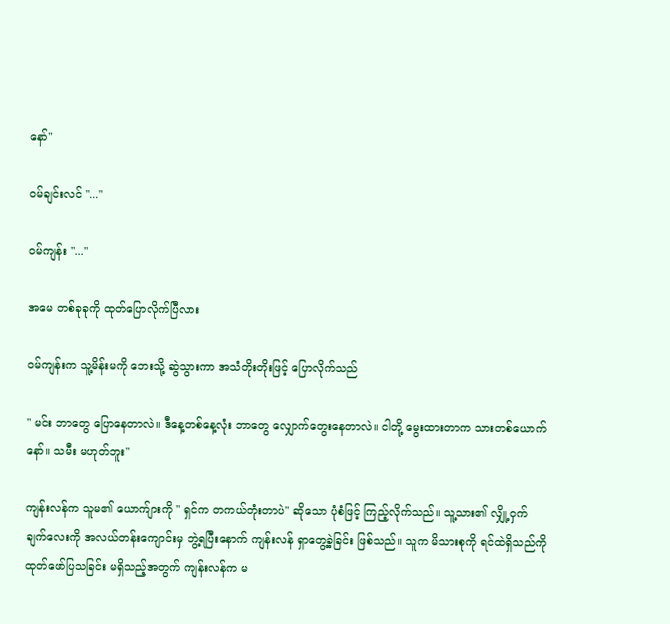နော်"

ဝမ်ချင်းလင် "..."

ဝမ်ကျန်း "..."

အမေ တစ်ခုခုကို ထုတ်ပြောလိုက်ပြီလား

ဝမ်ကျန်းက သူ့မိန်းမကို ဘေးသို့ ဆွဲသွားကာ အသံတိုးတိုးဖြင့် ပြောလိုက်သည်

" မင်း ဘာတွေ ပြောနေတာလဲ။ ဒီနေ့တစ်နေ့လုံး ဘာတွေ လျှောက်တွေးနေတာလဲ။ ငါတို့ မွေးထားတာက သားတစ်ယောက်နော်။ သမီး မဟုတ်ဘူး"

ကျန်းလန်က သူမ၏ ယောက်ျားကို " ရှင်က တကယ်တုံးတာပဲ" ဆိုသော ပုံစံဖြင့် ကြည့်လိုက်သည်။ သူ့သား၏ လျှို့ဝှက်ချက်လေးကို အလယ်တန်းကျောင်းမှ ဘွဲ့ရပြီးနောက် ကျန်းလန် ရှာတွေ့ခဲ့ခြင်း ဖြစ်သည်။ သူက မိသားစုကို ရင်ထဲရှိသည်ကို ထုတ်ဖော်ပြသခြင်း မရှိသည့်အတွက် ကျန်းလန်က မ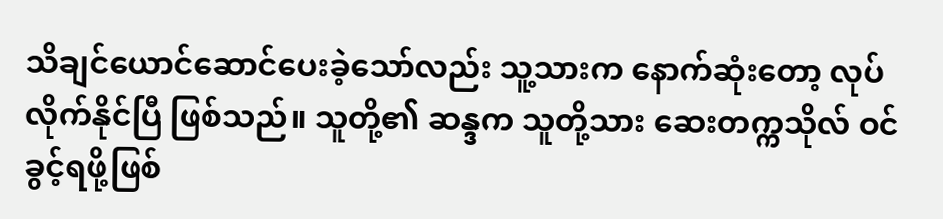သိချင်ယောင်ဆောင်ပေးခဲ့သော်လည်း သူ့သားက နောက်ဆုံးတော့ လုပ်လိုက်နိုင်ပြီ ဖြစ်သည်။ သူတို့၏ ဆန္ဒက သူတို့သား ဆေးတက္ကသိုလ် ဝင်ခွင့်ရဖို့ဖြစ်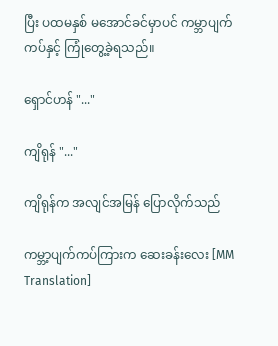ပြီး ပထမနှစ် မအောင်ခင်မှာပင် ကမ္ဘာပျက်ကပ်နှင့် ကြုံတွေ့ခဲ့ရသည်။

ရှောင်ဟန် "..."

ကျိရုန် "..."

ကျိရုန်က အလျင်အမြန် ပြောလိုက်သည်

ကမ္ဘာ့ပျက်ကပ်ကြားက ဆေးခန်းလေး [MM Translation]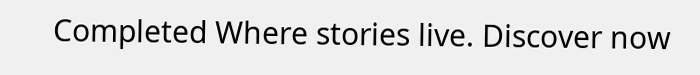Completed Where stories live. Discover now